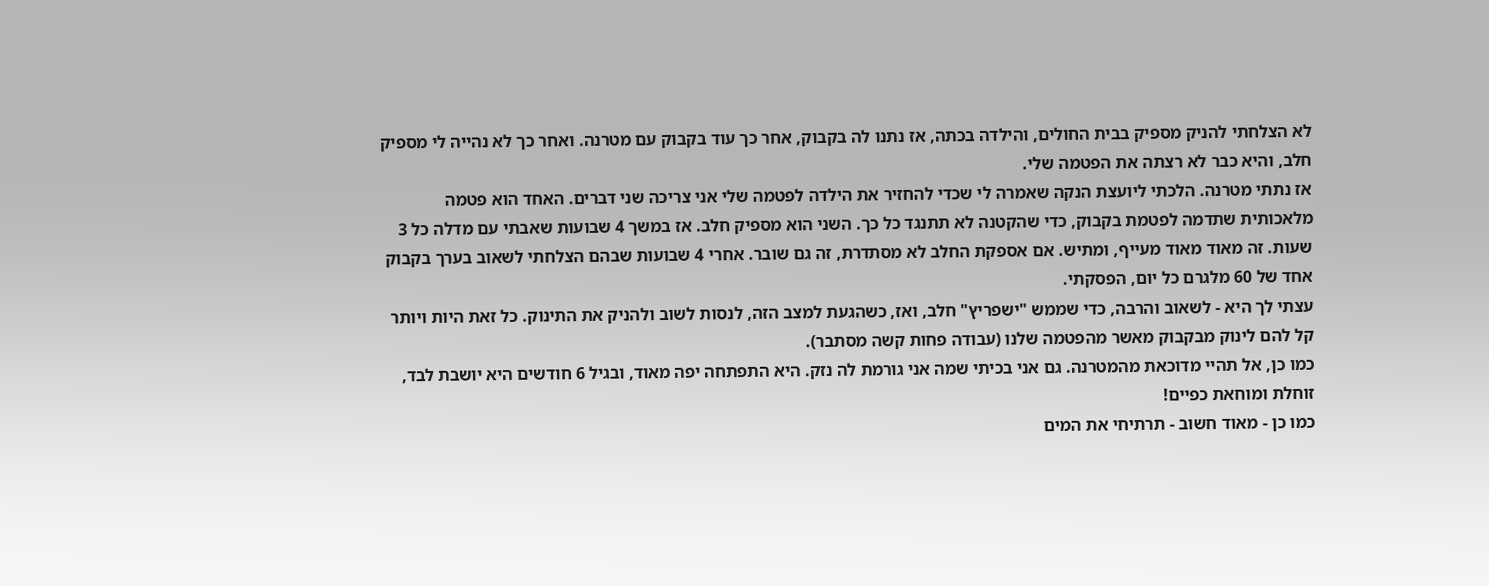לא הצלחתי להניק מספיק בבית החולים, והילדה בכתה, אז נתנו לה בקבוק, אחר כך עוד בקבוק עם מטרנה. ואחר כך לא נהייה לי מספיק חלב, והיא כבר לא רצתה את הפטמה שלי.
אז נתתי מטרנה. הלכתי ליועצת הנקה שאמרה לי שכדי להחזיר את הילדה לפטמה שלי אני צריכה שני דברים. האחד הוא פטמה מלאכותית שתדמה לפטמת בקבוק, כדי שהקטנה לא תתנגד כל כך. השני הוא מספיק חלב. אז במשך 4 שבועות שאבתי עם מדלה כל 3 שעות. זה מאוד מאוד מעייף, ומתיש. אם אספקת החלב לא מסתדרת, זה גם שובר. אחרי 4 שבועות שבהם הצלחתי לשאוב בערך בקבוק אחד של 60 מלגרם כל יום, הפסקתי.
עצתי לך היא - לשאוב והרבה, כדי שממש "ישפריץ" חלב, ואז, כשהגעת למצב הזה, לנסות לשוב ולהניק את התינוק. כל זאת היות ויותר קל להם לינוק מבקבוק מאשר מהפטמה שלנו (עבודה פחות קשה מסתבר).
כמו כן, אל תהיי מדוכאת מהמטרנה. גם אני בכיתי שמה אני גורמת לה נזק. היא התפתחה יפה מאוד, ובגיל 6 חודשים היא יושבת לבד, זוחלת ומוחאת כפיים!
כמו כן - מאוד חשוב - תרתיחי את המים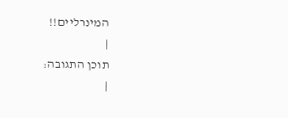המינרליים!!
|
תוכן התגובה:
|